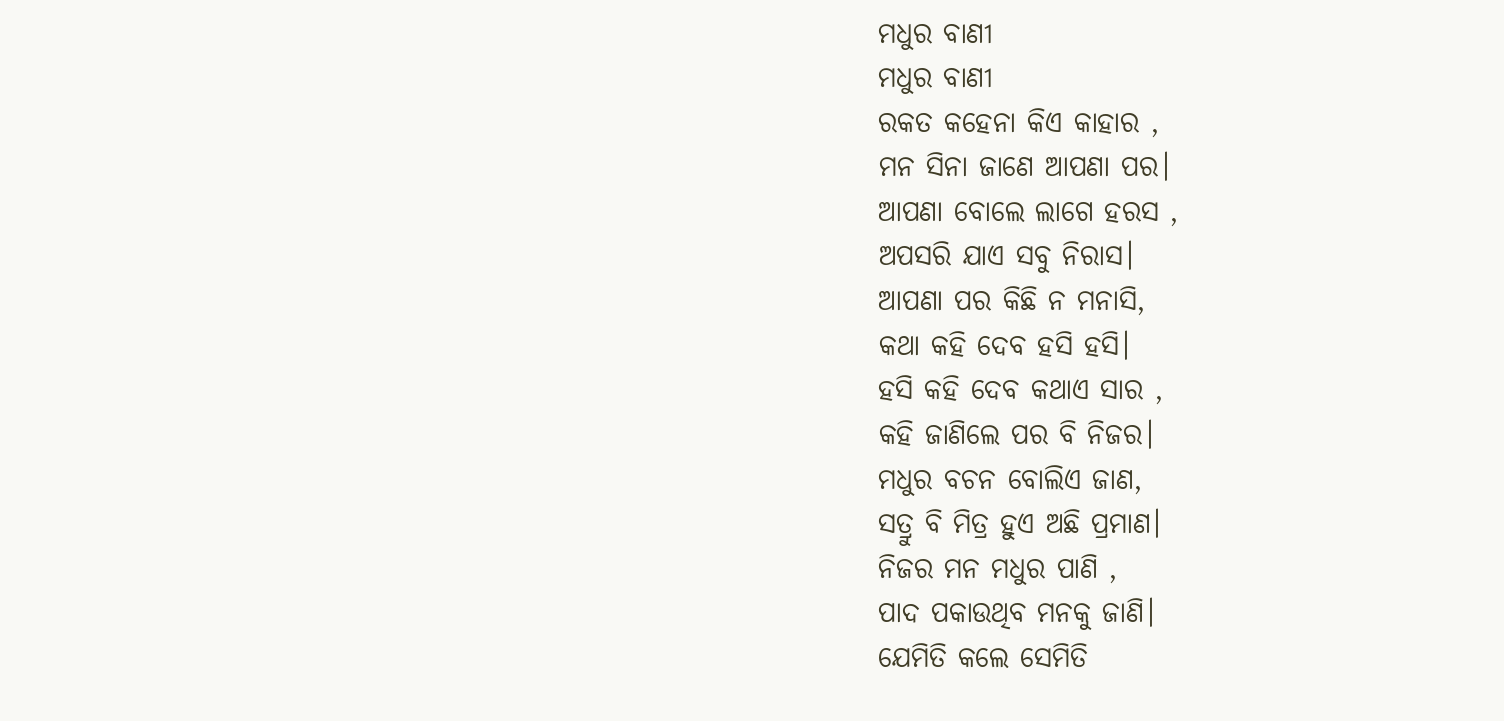ମଧୁର ବାଣୀ
ମଧୁର ବାଣୀ
ରକତ କହେନା କିଏ କାହାର ,
ମନ ସିନା ଜାଣେ ଆପଣା ପର।
ଆପଣା ବୋଲେ ଲାଗେ ହରସ ,
ଅପସରି ଯାଏ ସବୁ ନିରାସ।
ଆପଣା ପର କିଛି ନ ମନାସି,
କଥା କହି ଦେବ ହସି ହସି।
ହସି କହି ଦେବ କଥାଏ ସାର ,
କହି ଜାଣିଲେ ପର ବି ନିଜର।
ମଧୁର ବଚନ ବୋଲିଏ ଜାଣ,
ସତ୍ରୁ ବି ମିତ୍ର ହୁଏ ଅଛି ପ୍ରମାଣ।
ନିଜର ମନ ମଧୁର ପାଣି ,
ପାଦ ପକାଉଥିବ ମନକୁ ଜାଣି।
ଯେମିତି କଲେ ସେମିତି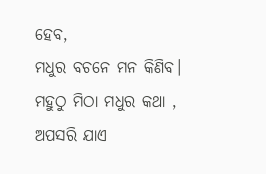ହେବ,
ମଧୁର ବଚନେ ମନ କିଣିବ।
ମହୁଠୁ ମିଠା ମଧୁର କଥା ,
ଅପସରି ଯାଏ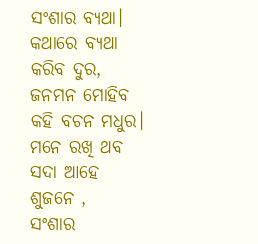ସଂଶାର ବ୍ଯଥା।
କଥାରେ ବ୍ୟଥା କରିବ ଦୁର,
ଜନମନ ମୋହିବ କହି ବଚନ ମଧୁର।
ମନେ ରଖି ଥବ ସଦା ଆହେ ଶୁଜନେ ,
ସଂଶାର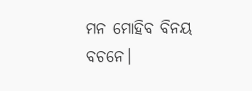ମନ ମୋହିବ ବିନୟ ବଚନେ।